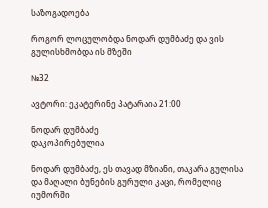საზოგადოება

როგორ ლოცულობდა ნოდარ დუმბაძე და ვის გულისხმობდა ის მზეში

№32

ავტორი: ეკატერინე პატარაია 21:00

ნოდარ დუმბაძე
დაკოპირებულია

ნოდარ დუმბაძე, ეს თავად მზიანი, თაკარა გულისა და მაღალი ბუნების გურული კაცი, რომელიც იუმორში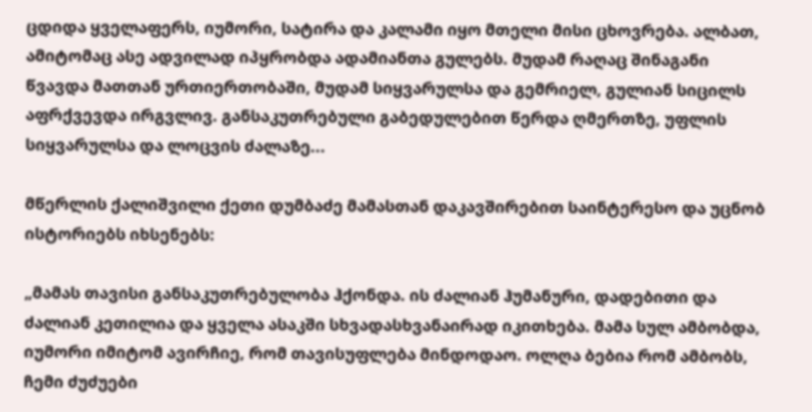ცდიდა ყველაფერს, იუმორი, სატირა და კალამი იყო მთელი მისი ცხოვრება. ალბათ, ამიტომაც ასე ადვილად იპყრობდა ადამიანთა გულებს. მუდამ რაღაც შინაგანი წვავდა მათთან ურთიერთობაში, მუდამ სიყვარულსა და გემრიელ, გულიან სიცილს აფრქვევდა ირგვლივ. განსაკუთრებული გაბედულებით წერდა ღმერთზე, უფლის სიყვარულსა და ლოცვის ძალაზე...

მწერლის ქალიშვილი ქეთი დუმბაძე მამასთან დაკავშირებით საინტერესო და უცნობ ისტორიებს იხსენებს:

„მამას თავისი განსაკუთრებულობა ჰქონდა. ის ძალიან ჰუმანური, დადებითი და ძალიან კეთილია და ყველა ასაკში სხვადასხვანაირად იკითხება. მამა სულ ამბობდა, იუმორი იმიტომ ავირჩიე, რომ თავისუფლება მინდოდაო. ოლღა ბებია რომ ამბობს, ჩემი ძუძუები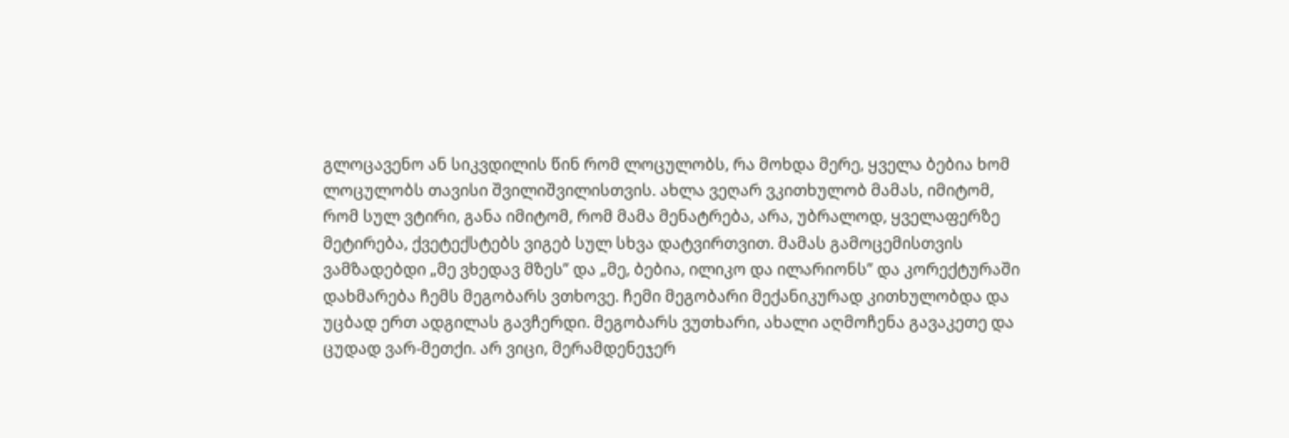გლოცავენო ან სიკვდილის წინ რომ ლოცულობს, რა მოხდა მერე, ყველა ბებია ხომ ლოცულობს თავისი შვილიშვილისთვის. ახლა ვეღარ ვკითხულობ მამას, იმიტომ, რომ სულ ვტირი, განა იმიტომ, რომ მამა მენატრება, არა, უბრალოდ, ყველაფერზე მეტირება, ქვეტექსტებს ვიგებ სულ სხვა დატვირთვით. მამას გამოცემისთვის ვამზადებდი „მე ვხედავ მზეს” და „მე, ბებია, ილიკო და ილარიონს” და კორექტურაში დახმარება ჩემს მეგობარს ვთხოვე. ჩემი მეგობარი მექანიკურად კითხულობდა და უცბად ერთ ადგილას გავჩერდი. მეგობარს ვუთხარი, ახალი აღმოჩენა გავაკეთე და ცუდად ვარ-მეთქი. არ ვიცი, მერამდენეჯერ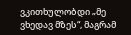ვკითხულობდი „მე ვხედავ მზეს“, მაგრამ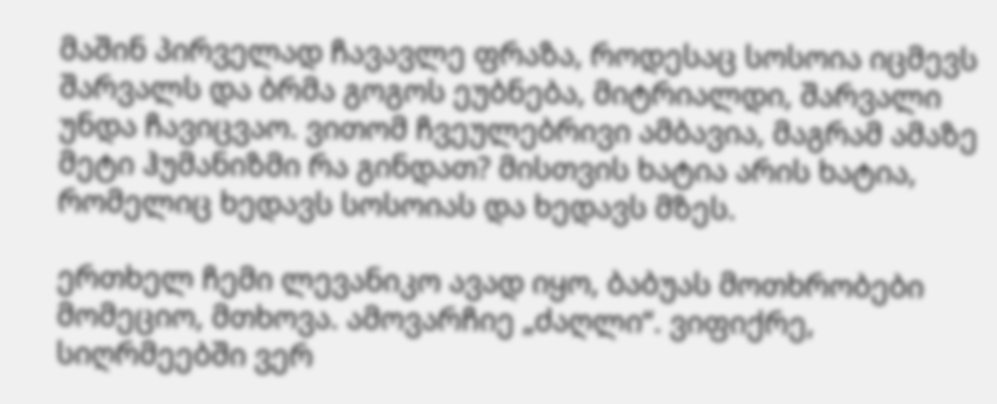მაშინ პირველად ჩავავლე ფრაზა, როდესაც სოსოია იცმევს შარვალს და ბრმა გოგოს ეუბნება, მიტრიალდი, შარვალი უნდა ჩავიცვაო. ვითომ ჩვეულებრივი ამბავია, მაგრამ ამაზე მეტი ჰუმანიზმი რა გინდათ? მისთვის ხატია არის ხატია, რომელიც ხედავს სოსოიას და ხედავს მზეს.

ერთხელ ჩემი ლევანიკო ავად იყო, ბაბუას მოთხრობები მომეციო, მთხოვა. ამოვარჩიე „ძაღლი“. ვიფიქრე, სიღრმეებში ვერ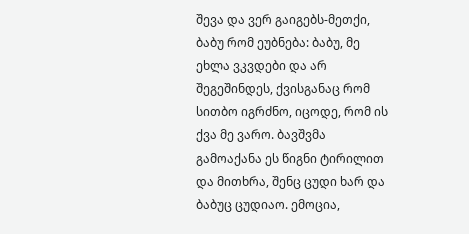შევა და ვერ გაიგებს-მეთქი, ბაბუ რომ ეუბნება: ბაბუ, მე ეხლა ვკვდები და არ შეგეშინდეს, ქვისგანაც რომ სითბო იგრძნო, იცოდე, რომ ის ქვა მე ვარო. ბავშვმა გამოაქანა ეს წიგნი ტირილით და მითხრა, შენც ცუდი ხარ და ბაბუც ცუდიაო. ემოცია,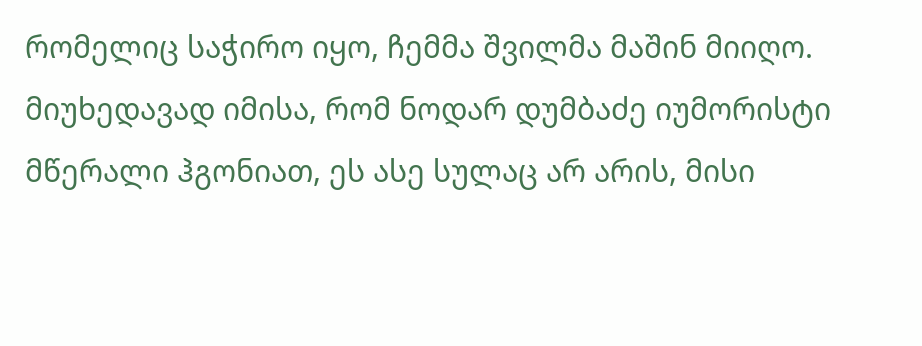რომელიც საჭირო იყო, ჩემმა შვილმა მაშინ მიიღო. მიუხედავად იმისა, რომ ნოდარ დუმბაძე იუმორისტი მწერალი ჰგონიათ, ეს ასე სულაც არ არის, მისი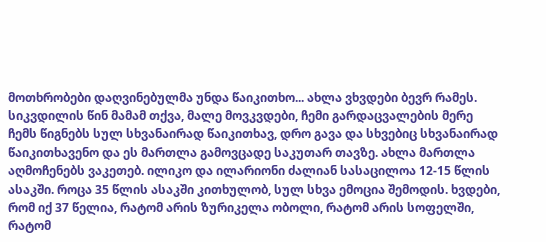მოთხრობები დაღვინებულმა უნდა წაიკითხო... ახლა ვხვდები ბევრ რამეს. სიკვდილის წინ მამამ თქვა, მალე მოვკვდები, ჩემი გარდაცვალების მერე ჩემს წიგნებს სულ სხვანაირად წაიკითხავ, დრო გავა და სხვებიც სხვანაირად წაიკითხავენო და ეს მართლა გამოვცადე საკუთარ თავზე. ახლა მართლა აღმოჩენებს ვაკეთებ. ილიკო და ილარიონი ძალიან სასაცილოა 12-15 წლის ასაკში. როცა 35 წლის ასაკში კითხულობ, სულ სხვა ემოცია შემოდის. ხვდები, რომ იქ 37 წელია, რატომ არის ზურიკელა ობოლი, რატომ არის სოფელში, რატომ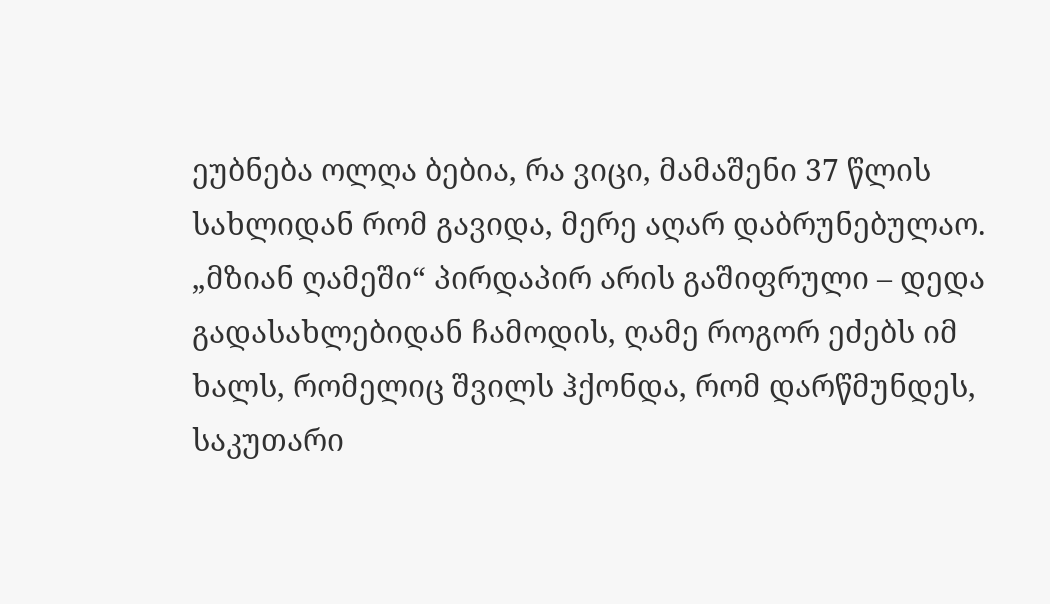ეუბნება ოლღა ბებია, რა ვიცი, მამაშენი 37 წლის სახლიდან რომ გავიდა, მერე აღარ დაბრუნებულაო. „მზიან ღამეში“ პირდაპირ არის გაშიფრული – დედა გადასახლებიდან ჩამოდის, ღამე როგორ ეძებს იმ ხალს, რომელიც შვილს ჰქონდა, რომ დარწმუნდეს, საკუთარი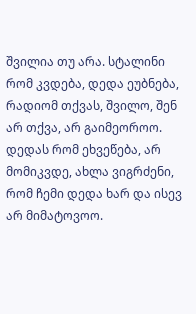შვილია თუ არა. სტალინი რომ კვდება, დედა ეუბნება, რადიომ თქვას, შვილო, შენ არ თქვა, არ გაიმეოროო. დედას რომ ეხვეწება, არ მომიკვდე, ახლა ვიგრძენი, რომ ჩემი დედა ხარ და ისევ არ მიმატოვოო.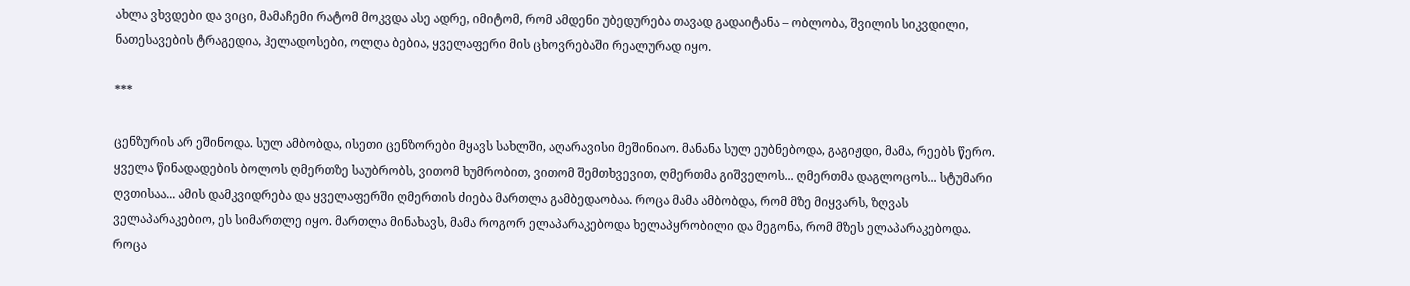ახლა ვხვდები და ვიცი, მამაჩემი რატომ მოკვდა ასე ადრე, იმიტომ, რომ ამდენი უბედურება თავად გადაიტანა – ობლობა, შვილის სიკვდილი, ნათესავების ტრაგედია, ჰელადოსები, ოლღა ბებია, ყველაფერი მის ცხოვრებაში რეალურად იყო.

***

ცენზურის არ ეშინოდა. სულ ამბობდა, ისეთი ცენზორები მყავს სახლში, აღარავისი მეშინიაო. მანანა სულ ეუბნებოდა, გაგიჟდი, მამა, რეებს წერო. ყველა წინადადების ბოლოს ღმერთზე საუბრობს, ვითომ ხუმრობით, ვითომ შემთხვევით, ღმერთმა გიშველოს... ღმერთმა დაგლოცოს... სტუმარი ღვთისაა... ამის დამკვიდრება და ყველაფერში ღმერთის ძიება მართლა გამბედაობაა. როცა მამა ამბობდა, რომ მზე მიყვარს, ზღვას ველაპარაკებიო, ეს სიმართლე იყო. მართლა მინახავს, მამა როგორ ელაპარაკებოდა ხელაპყრობილი და მეგონა, რომ მზეს ელაპარაკებოდა. როცა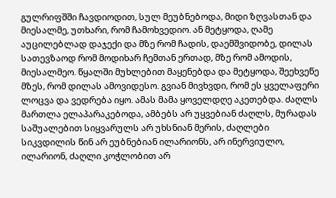გულრიფშში ჩავდიოდით, სულ მეუბნებოდა, მიდი ზღვასთან და მიესალმე, უთხარი, რომ ჩამოხვედიო. ან მეტყოდა, ღამე აუცილებლად დაჯექი და მზე რომ ჩადის, დაემშვიდობე, დილას სათევზაოდ რომ მოდიხარ ჩემთან ერთად, მზე რომ ამოდის, მიესალმეო. წყალში მუხლებით მაყენებდა და მეტყოდა, შეეხვეწე მზეს, რომ დილას ამოვიდესო. გვიან მივხვდი, რომ ეს ყველაფერი ლოცვა და ვედრება იყო. ამას მამა ყოველდღე აკეთებდა. ძაღლს მართლა ელაპარაკებოდა, ამბებს არ უყვებიან ძაღლს, მურადას საშუალებით სიყვარულს არ უხსნიან მერის, ძაღლები სიკვდილის წინ არ ეუბნებიან ილარიონს, არ ინერვიულო, ილარიონ, ძაღლი კოჭლობით არ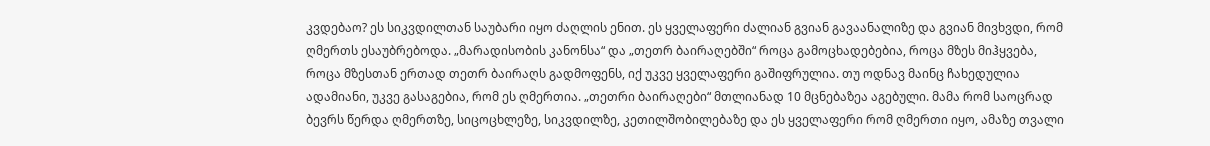კვდებაო? ეს სიკვდილთან საუბარი იყო ძაღლის ენით. ეს ყველაფერი ძალიან გვიან გავაანალიზე და გვიან მივხვდი, რომ ღმერთს ესაუბრებოდა. „მარადისობის კანონსა“ და „თეთრ ბაირაღებში“ როცა გამოცხადებებია, როცა მზეს მიჰყვება, როცა მზესთან ერთად თეთრ ბაირაღს გადმოფენს, იქ უკვე ყველაფერი გაშიფრულია. თუ ოდნავ მაინც ჩახედულია ადამიანი, უკვე გასაგებია, რომ ეს ღმერთია. „თეთრი ბაირაღები“ მთლიანად 10 მცნებაზეა აგებული. მამა რომ საოცრად ბევრს წერდა ღმერთზე, სიცოცხლეზე, სიკვდილზე, კეთილშობილებაზე და ეს ყველაფერი რომ ღმერთი იყო, ამაზე თვალი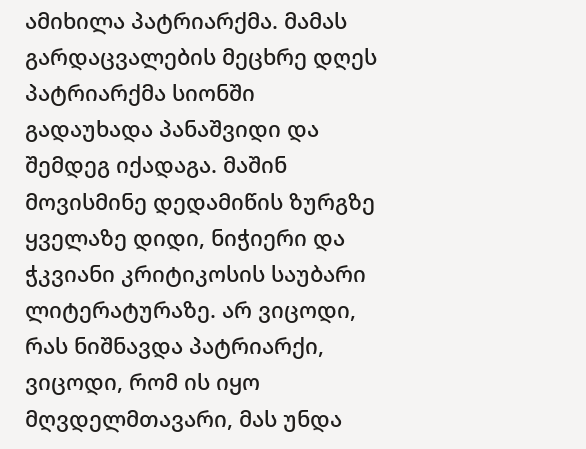ამიხილა პატრიარქმა. მამას გარდაცვალების მეცხრე დღეს პატრიარქმა სიონში გადაუხადა პანაშვიდი და შემდეგ იქადაგა. მაშინ მოვისმინე დედამიწის ზურგზე ყველაზე დიდი, ნიჭიერი და ჭკვიანი კრიტიკოსის საუბარი ლიტერატურაზე. არ ვიცოდი, რას ნიშნავდა პატრიარქი, ვიცოდი, რომ ის იყო მღვდელმთავარი, მას უნდა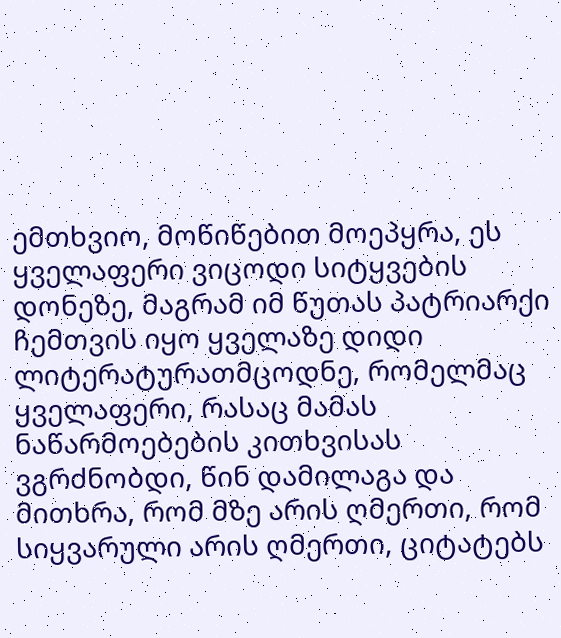ემთხვიო, მოწიწებით მოეპყრა, ეს ყველაფერი ვიცოდი სიტყვების დონეზე, მაგრამ იმ წუთას პატრიარქი ჩემთვის იყო ყველაზე დიდი ლიტერატურათმცოდნე, რომელმაც ყველაფერი, რასაც მამას ნაწარმოებების კითხვისას ვგრძნობდი, წინ დამილაგა და მითხრა, რომ მზე არის ღმერთი, რომ სიყვარული არის ღმერთი, ციტატებს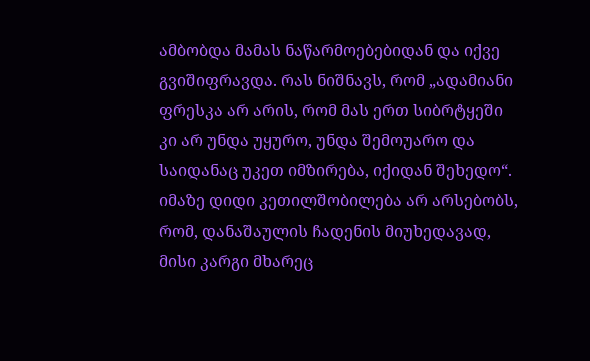ამბობდა მამას ნაწარმოებებიდან და იქვე გვიშიფრავდა. რას ნიშნავს, რომ „ადამიანი ფრესკა არ არის, რომ მას ერთ სიბრტყეში კი არ უნდა უყურო, უნდა შემოუარო და საიდანაც უკეთ იმზირება, იქიდან შეხედო“. იმაზე დიდი კეთილშობილება არ არსებობს, რომ, დანაშაულის ჩადენის მიუხედავად, მისი კარგი მხარეც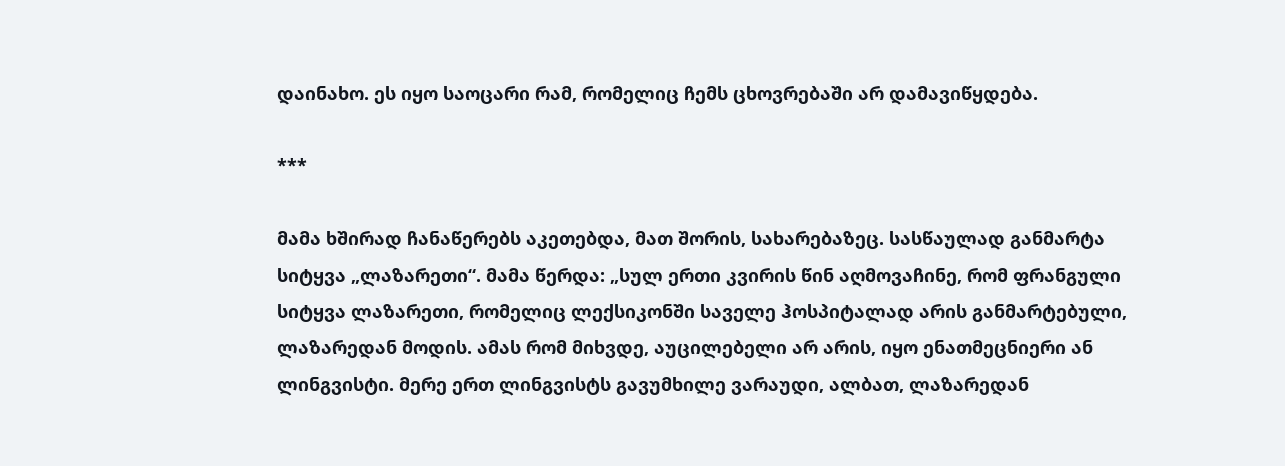დაინახო. ეს იყო საოცარი რამ, რომელიც ჩემს ცხოვრებაში არ დამავიწყდება.

***

მამა ხშირად ჩანაწერებს აკეთებდა, მათ შორის, სახარებაზეც. სასწაულად განმარტა სიტყვა „ლაზარეთი“. მამა წერდა: „სულ ერთი კვირის წინ აღმოვაჩინე, რომ ფრანგული სიტყვა ლაზარეთი, რომელიც ლექსიკონში საველე ჰოსპიტალად არის განმარტებული, ლაზარედან მოდის. ამას რომ მიხვდე, აუცილებელი არ არის, იყო ენათმეცნიერი ან ლინგვისტი. მერე ერთ ლინგვისტს გავუმხილე ვარაუდი, ალბათ, ლაზარედან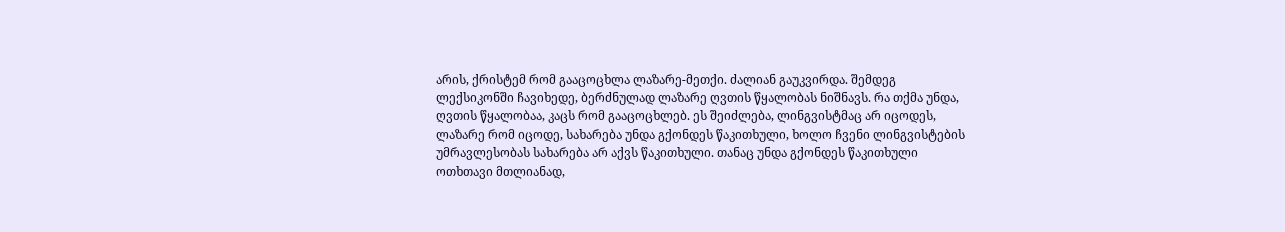არის, ქრისტემ რომ გააცოცხლა ლაზარე-მეთქი. ძალიან გაუკვირდა. შემდეგ ლექსიკონში ჩავიხედე, ბერძნულად ლაზარე ღვთის წყალობას ნიშნავს. რა თქმა უნდა, ღვთის წყალობაა, კაცს რომ გააცოცხლებ. ეს შეიძლება, ლინგვისტმაც არ იცოდეს, ლაზარე რომ იცოდე, სახარება უნდა გქონდეს წაკითხული, ხოლო ჩვენი ლინგვისტების უმრავლესობას სახარება არ აქვს წაკითხული. თანაც უნდა გქონდეს წაკითხული ოთხთავი მთლიანად,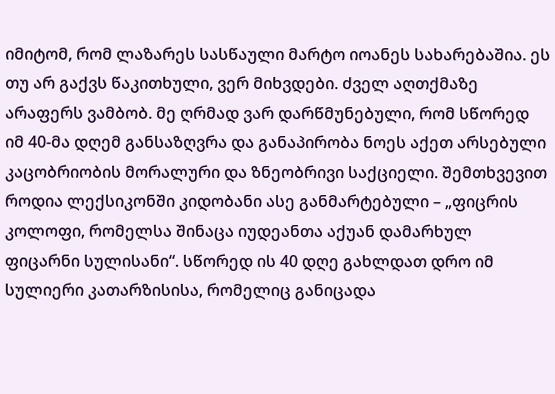იმიტომ, რომ ლაზარეს სასწაული მარტო იოანეს სახარებაშია. ეს თუ არ გაქვს წაკითხული, ვერ მიხვდები. ძველ აღთქმაზე არაფერს ვამბობ. მე ღრმად ვარ დარწმუნებული, რომ სწორედ იმ 40-მა დღემ განსაზღვრა და განაპირობა ნოეს აქეთ არსებული კაცობრიობის მორალური და ზნეობრივი საქციელი. შემთხვევით როდია ლექსიკონში კიდობანი ასე განმარტებული – „ფიცრის კოლოფი, რომელსა შინაცა იუდეანთა აქუან დამარხულ ფიცარნი სულისანი“. სწორედ ის 40 დღე გახლდათ დრო იმ სულიერი კათარზისისა, რომელიც განიცადა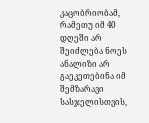კაცობრიობამ, რამეთუ იმ 40 დღეში არ შეიძლება ნოეს ანალიზი არ გაეკეთებინა იმ შემზარავი სასჯელისთვის,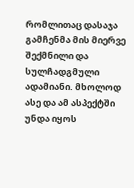რომლითაც დასაჯა გამჩენმა მის მიერვე შექმნილი და სულჩადგმული ადამიანი. მხოლოდ ასე და ამ ასპექტში უნდა იყოს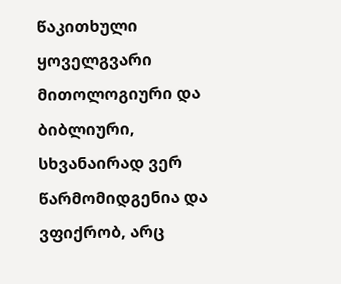წაკითხული ყოველგვარი მითოლოგიური და ბიბლიური, სხვანაირად ვერ წარმომიდგენია და ვფიქრობ, არც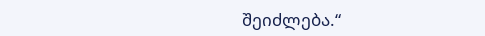შეიძლება.“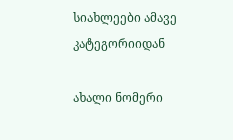სიახლეები ამავე კატეგორიიდან

ახალი ნომერი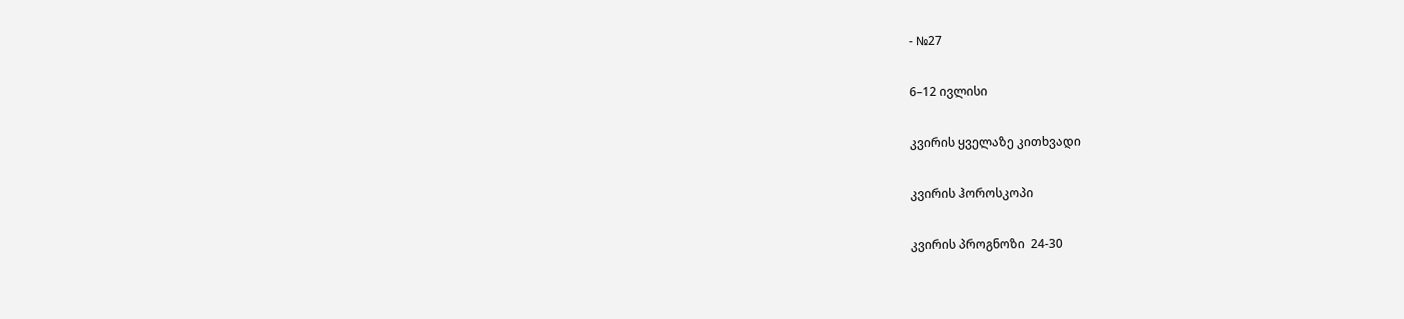- №27

6–12 ივლისი

კვირის ყველაზე კითხვადი

კვირის ჰოროსკოპი

კვირის პროგნოზი  24-30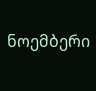ნოემბერი